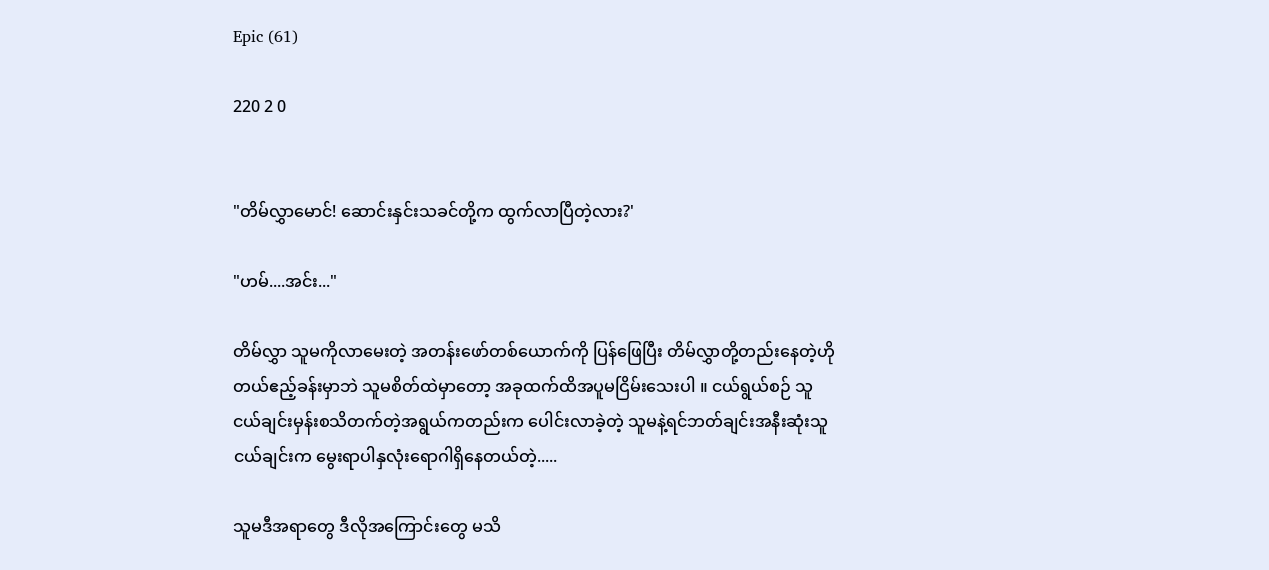Epic (61)

220 2 0


"တိမ်လွှာမောင်! ဆောင်းနှင်းသခင်တို့က ထွက်လာပြီတဲ့လား?'

"ဟမ်....အင်း..."

တိမ်လွှာ သူမကိုလာမေးတဲ့ အတန်းဖော်တစ်ယောက်ကို ပြန်ဖြေပြီး တိမ်လွှာတို့တည်းနေတဲ့ဟိုတယ်ဧည့်ခန်းမှာဘဲ သူမစိတ်ထဲမှာတော့ အခုထက်ထိအပူမငြိမ်းသေးပါ ။ ငယ်ရွယ်စဉ် သူငယ်ချင်းမှန်းစသိတက်တဲ့အရွယ်ကတည်းက ပေါင်းလာခဲ့တဲ့ သူမနဲ့ရင်ဘတ်ချင်းအနီးဆုံးသူငယ်ချင်းက မွေးရာပါနှလုံးရောဂါရှိနေတယ်တဲ့.....

သူမဒီအရာတွေ ဒီလိုအကြောင်းတွေ မသိ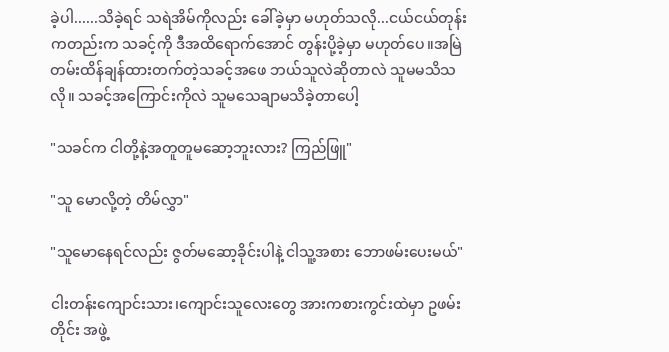ခဲ့ပါ......သိခဲ့ရင် သရဲအိမ်ကိုလည်း ခေါ်ခဲ့မှာ မဟုတ်သလို...ငယ်ငယ်တုန်းကတည်းက သခင့်ကို ဒီအထိရောက်အောင် တွန်းပို့ခဲ့မှာ မဟုတ်ပေ။အမြဲတမ်းထိန်ချန်ထားတက်တဲ့သခင့်အဖေ ဘယ်သူလဲဆိုတာလဲ သူမမသိသလို။ သခင့်အကြောင်းကိုလဲ သူမသေချာမသိခဲ့တာပေါ့

"သခင်က ငါတို့နဲ့အတူတူမဆော့ဘူးလား? ကြည်ဖြူ"

"သူ‌ မောလို့တဲ့ တိမ်လွှာ"

"သူမောနေရင်လည်း ဇွတ်မဆော့ခိုင်းပါနဲ့ ငါသူ့အစား ဘောဖမ်းပေးမယ်"

ငါးတန်းကျောင်းသား၊ကျောင်းသူလေးတွေ အားကစားကွင်းထဲမှာ ဥဖမ်းတိုင်း အဖွဲ့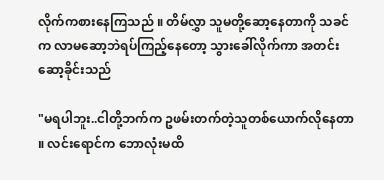လိုက်ကစားနေကြသည် ။ တိမ်လွှာ သူမတို့ဆော့နေတာကို သခင်က လာမဆော့ဘဲရပ်ကြည့်နေတော့ သွားခေါ်လိုက်ကာ အတင်းဆော့ခိုင်းသည်

"မရပါဘူး..ငါတို့ဘက်က ဥဖမ်းတက်တဲ့သူတစ်ယောက်လိုနေတာ ။ လင်းရောင်က ဘောလုံးမထိ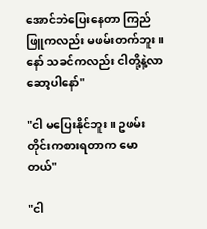အောင်ဘဲပြေးနေတာ ကြည်ဖြူကလည်း မဖမ်းတက်ဘူး ။ နော် သခင်ကလည်း ငါတို့နဲ့လာဆော့ပါနော်"

"ငါ မပြေးနိုင်ဘူး ။ ဥဖမ်းတိုင်းကစားရတာက မောတယ်"

"ငါ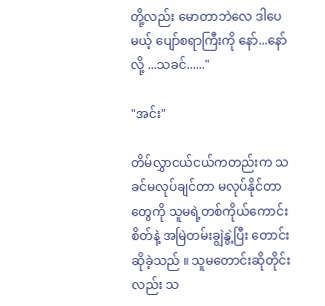တို့လည်း မောတာဘဲလေ ဒါပေမယ့် ပျော်စရာကြီးကို နော်...နော်လို့ ...သခင်......"

"အင်း"

တိမ်လွှာငယ်ငယ်ကတည်းက သခင်မလုပ်ချင်တာ မလုပ်နိုင်တာတွေကို သူမရဲ့တစ်ကိုယ်ကောင်းစိတ်နဲ့ အမြဲတမ်းချွဲနွဲ့ပြီး တောင်းဆိုခဲ့သည် ။ သူမတောင်းဆိုတိုင်းလည်း သ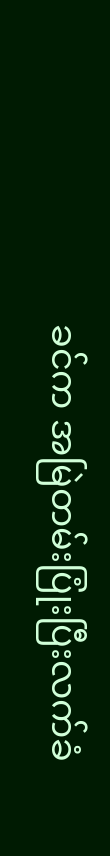ခင်က အမြဲတမ်းပြုံးပြီးလက်ခံ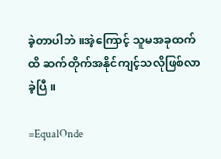ခဲ့တာပါဘဲ ။အဲ့ကြောင့် သူမအခုထက်ထိ ဆက်တိုက်အနိုင်ကျင့်သလိုဖြစ်လာခဲ့ပြီ ။

=EqualOnde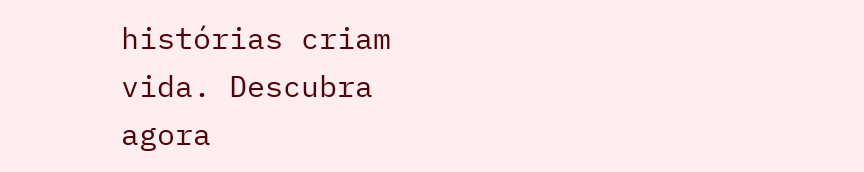histórias criam vida. Descubra agora